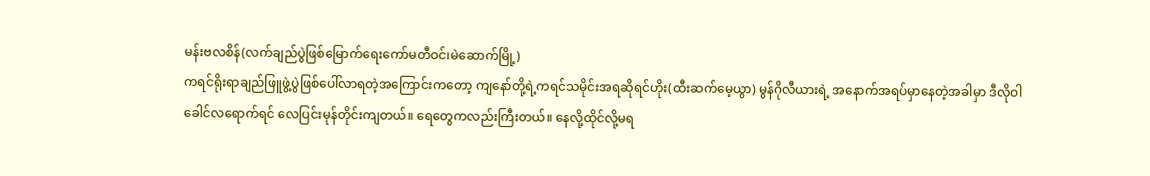မန်းဗလစိန်(လက်ချည်ပွဲဖြစ်မြောက်ရေးကော်မတီဝင်၊မဲဆောက်မြို့)
ကရင်ရိုးရာချည်ဖြူဖွဲ့ပွဲဖြစ်ပေါ်လာရတဲ့အကြောင်းကတော့ ကျနော်တို့ရဲ့ကရင်သမိုင်းအရဆိုရင်ဟိုး(ထီးဆက်မေ့ယွာ) မွန်ဂိုလီယားရဲ့ အနောက်အရပ်မှာနေတဲ့အခါမှာ ဒီလိုဝါခေါင်လရောက်ရင် လေပြင်းမုန်တိုင်းကျတယ်။ ရေတွေကလည်းကြီးတယ်။ နေလို့ထိုင်လို့မရ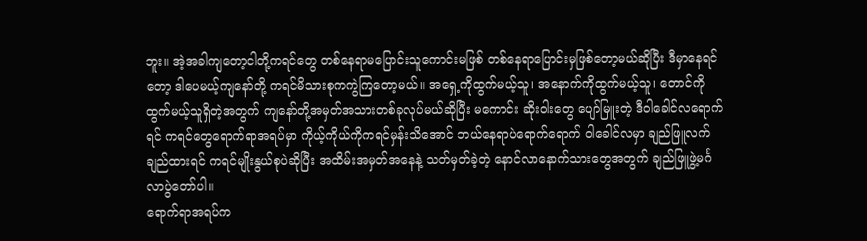ဘူး။ အဲ့အခါကျတော့ငါတို့ကရင်တွေ တစ်နေရာမပြောင်းသူကောင်းမဖြစ် တစ်နေရာပြောင်းမှဖြစ်တော့မယ်ဆိုပြီး ဒီမှာနေရင်တော့ ဒါပေမယ့်ကျနော်တို့ ကရင်မိသားစုကကွဲကြတော့မယ်။ အရှေ့ကိုထွက်မယ့်သူ၊ အနောက်ကိုထွက်မယ့်သူ၊ တောင်ကိုထွက်မယ့်သူရှိတဲ့အတွက် ကျနော်တို့အမှတ်အသားတစ်ခုလုပ်မယ်ဆိုပြီး မကောင်း ဆိုးဝါးတွေ ပျော်မြူးတဲ့ ဒီဝါခေါင်လရောက်ရင် ကရင်တွေရောက်ရာအရပ်မှာ ကိုယ့်ကိုယ်ကိုကရင်မှန်းသိအောင် ဘယ်နေရာပဲရောက်ရောက် ဝါခေါင်လမှာ ချည်ဖြူလက်ချည်ထားရင် ကရင်မျိုးနွယ်စုပဲဆိုပြီး အထိမ်းအမှတ်အနေနဲ့ သတ်မှတ်ခဲ့တဲ့ နောင်လာနောက်သားတွေအတွက် ချည်ဖြူဖွဲ့မင်္ဂလာပွဲတော်ပါ။
ရောက်ရာအရပ်က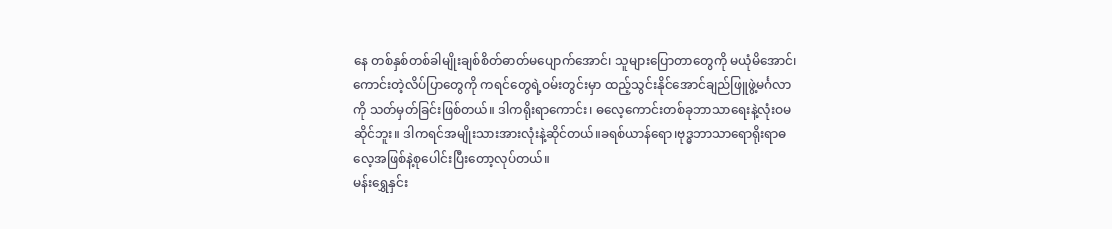နေ တစ်နှစ်တစ်ခါမျိုးချစ်စိတ်ဓာတ်မပျောက်အောင်၊ သူများပြောတာတွေကို မယုံမိအောင်၊ ကောင်းတဲ့လိပ်ပြာတွေကို ကရင်တွေရဲ့ဝမ်းတွင်းမှာ ထည့်သွင်းနိုင်အောင်ချည်ဖြူဖွဲ့မင်္ဂလာကို သတ်မှတ်ခြင်းဖြစ်တယ်။ ဒါကရိုးရာကောင်း၊ ဓလေ့ကောင်းတစ်ခုဘာသာရေးနဲ့လုံးဝမဆိုင်ဘူး။ ဒါကရင်အမျိုးသားအားလုံးနဲ့ဆိုင်တယ်။ခရစ်ယာန်ရော၊ဗုဒ္ဓဘာသာရောရိုးရာဓလေ့အဖြစ်နဲ့စုပေါင်းပြီးတော့လုပ်တယ်။
မန်းရွှေနှင်း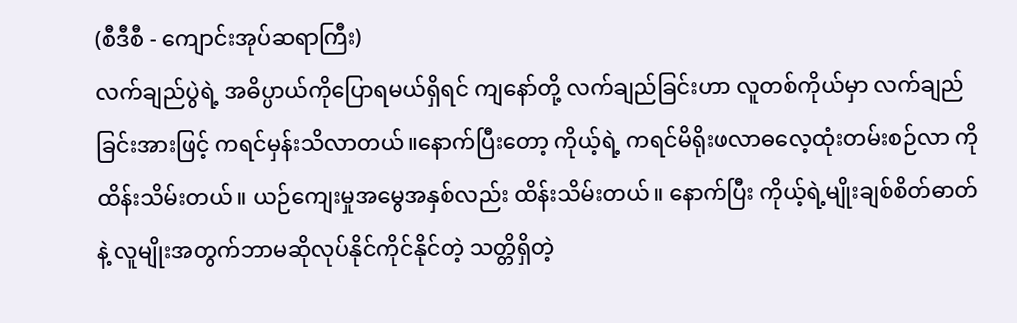(စီဒီစီ - ကျောင်းအုပ်ဆရာကြီး)
လက်ချည်ပွဲရဲ့ အဓိပ္ပာယ်ကိုပြောရမယ်ရှိရင် ကျနော်တို့ လက်ချည်ခြင်းဟာ လူတစ်ကိုယ်မှာ လက်ချည်ခြင်းအားဖြင့် ကရင်မှန်းသိလာတယ်။နောက်ပြီးတော့ ကိုယ့်ရဲ့ ကရင်မိရိုးဖလာဓလေ့ထုံးတမ်းစဉ်လာ ကိုထိန်းသိမ်းတယ်။ ယဉ်ကျေးမှုအမွေအနှစ်လည်း ထိန်းသိမ်းတယ်။ နောက်ပြီး ကိုယ့်ရဲ့မျိုးချစ်စိတ်ဓာတ်နဲ့ လူမျိုးအတွက်ဘာမဆိုလုပ်နိုင်ကိုင်နိုင်တဲ့ သတ္တိရှိတဲ့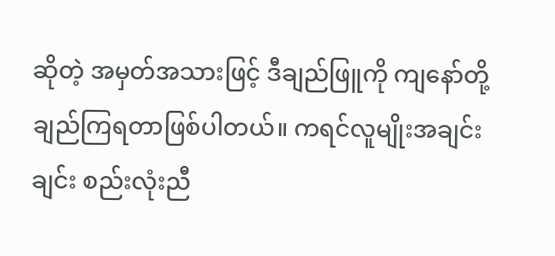ဆိုတဲ့ အမှတ်အသားဖြင့် ဒီချည်ဖြူကို ကျနော်တို့ချည်ကြရတာဖြစ်ပါတယ်။ ကရင်လူမျိုးအချင်းချင်း စည်းလုံးညီ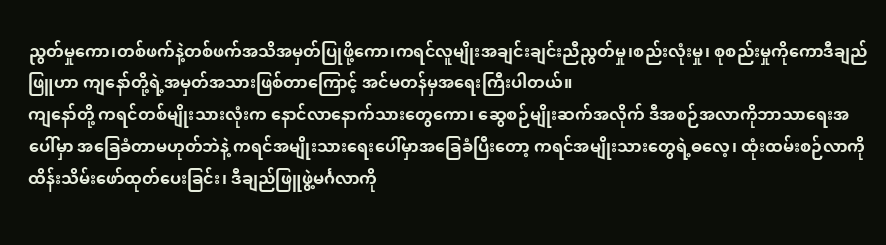ညွတ်မှုကော၊တစ်ဖက်နဲ့တစ်ဖက်အသိအမှတ်ပြုဖို့ကော၊ကရင်လူမျိုးအချင်းချင်းညီညွတ်မှု၊စည်းလုံးမှု၊ စုစည်းမှုကိုကောဒီချည်ဖြူဟာ ကျနော်တို့ရဲ့အမှတ်အသားဖြစ်တာကြောင့် အင်မတန်မှအရေးကြီးပါတယ်။
ကျနော်တို့ ကရင်တစ်မျိုးသားလုံးက နောင်လာနောက်သားတွေကော၊ ဆွေစဉ်မျိုးဆက်အလိုက် ဒီအစဉ်အလာကိုဘာသာရေးအပေါ်မှာ အခြေခံတာမဟုတ်ဘဲနဲ့ ကရင်အမျိုးသားရေးပေါ်မှာအခြေခံပြီးတော့ ကရင်အမျိုးသားတွေရဲ့ဓလေ့၊ ထုံးထမ်းစဉ်လာကို ထိန်းသိမ်းဖော်ထုတ်ပေးခြင်း၊ ဒီချည်ဖြူဖွဲ့မင်္ဂလာကို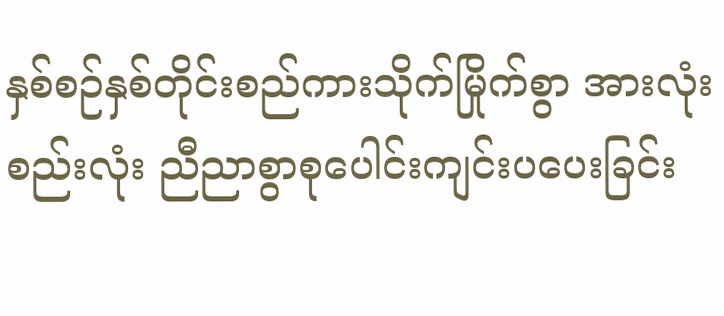နှစ်စဉ်နှစ်တိုင်းစည်ကားသိုက်မြိုက်စွာ အားလုံးစည်းလုံး ညီညာစွာစုပေါင်းကျင်းပပေးခြင်း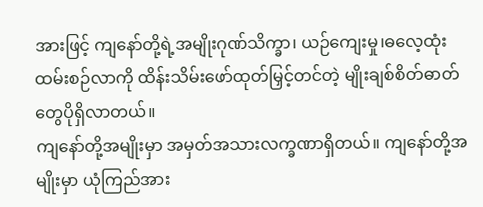အားဖြင့် ကျနော်တို့ရဲ့အမျိုးဂုဏ်သိက္ခာ၊ ယဉ်ကျေးမှု၊ဓလေ့ထုံးထမ်းစဉ်လာကို ထိန်းသိမ်းဖော်ထုတ်မြှင့်တင်တဲ့ မျိုးချစ်စိတ်ဓာတ်တွေပိုရှိလာတယ်။
ကျနော်တို့အမျိုးမှာ အမှတ်အသားလက္ခဏာရှိတယ်။ ကျနော်တို့အမျိုးမှာ ယုံကြည်အား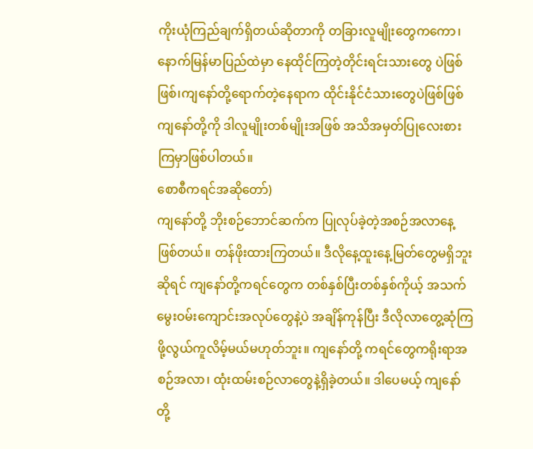ကိုးယုံကြည်ချက်ရှိတယ်ဆိုတာကို တခြားလူမျိုးတွေကကော၊ နောက်မြန်မာပြည်ထဲမှာ နေထိုင်ကြတဲ့တိုင်းရင်းသားတွေ ပဲဖြစ်ဖြစ်၊ကျနော်တို့ရောက်တဲ့နေရာက ထိုင်းနိုင်ငံသားတွေပဲဖြစ်ဖြစ် ကျနော်တို့ကို ဒါလူမျိုးတစ်မျိုးအဖြစ် အသိအမှတ်ပြုလေးစားကြမှာဖြစ်ပါတယ်။
စောစီကရင်အဆိုတော်)
ကျနော်တို့ ဘိုးစဉ်ဘောင်ဆက်က ပြုလုပ်ခဲ့တဲ့အစဉ်အလာနေ့ဖြစ်တယ်။ တန်ဖိုးထားကြတယ်။ ဒီလိုနေ့ထူးနေ့မြတ်တွေမရှိဘူးဆိုရင် ကျနော်တို့ကရင်တွေက တစ်နှစ်ပြီးတစ်နှစ်ကိုယ့် အသက်မွေးဝမ်းကျောင်းအလုပ်တွေနဲ့ပဲ အချိန်ကုန်ပြီး ဒီလိုလာတွေ့ဆုံကြဖို့လွယ်ကူလိမ့်မယ်မဟုတ်ဘူး။ ကျနော်တို့ ကရင်တွေကရိုးရာအစဉ်အလာ၊ ထုံးထမ်းစဉ်လာတွေနဲ့ရှိခဲ့တယ်။ ဒါပေမယ့် ကျနော်တို့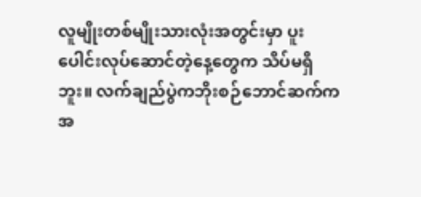လူမျိုးတစ်မျိုးသားလုံးအတွင်းမှာ ပူးပေါင်းလုပ်ဆောင်တဲ့နေ့တွေက သိပ်မရှိဘူး။ လက်ချည်ပွဲကဘိုးစဉ်ဘောင်ဆက်ကအ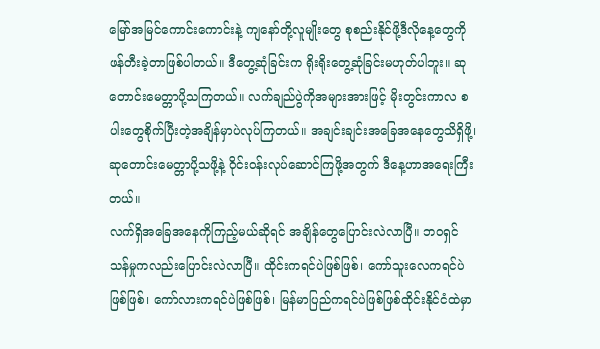မြော်အမြင်ကောင်းကောင်းနဲ့ ကျနော်တို့လူမျိုးတွေ စုစည်းနိုင်ဖို့ဒီလိုနေ့တွေကို ဖန်တီးခဲ့တာဖြစ်ပါတယ်။ ဒီတွေ့ဆုံခြင်းက ရိုးရိုးတွေ့ဆုံခြင်းမဟုတ်ပါဘူး။ ဆုတောင်းမေတ္တာပို့သကြတယ်။ လက်ချည်ပွဲကိုအများအားဖြင့် မိုးတွင်းကာလ စပါးတွေစိုက်ပြီးတဲ့အချိန်မှာပဲလုပ်ကြတယ်။ အချင်းချင်းအခြေအနေတွေသိရှိဖို့၊ ဆုတောင်းမေတ္တာပို့သဖို့နဲ့ ဝိုင်းဝန်းလုပ်ဆောင်ကြဖို့အတွက် ဒီနေ့ဟာအရေးကြီးတယ်။
လက်ရှိအခြေအနေကိုကြည့်မယ်ဆိုရင် အချိန်တွေပြောင်းလဲလာပြီ။ ဘဝရှင်သန်မှုကလည်းပြောင်းလဲလာပြီ။ ထိုင်းကရင်ပဲဖြစ်ဖြစ်၊ ကော်သူးလေကရင်ပဲဖြစ်ဖြစ်၊ ကော်လားကရင်ပဲဖြစ်ဖြစ်၊ မြန်မာပြည်ကရင်ပဲဖြစ်ဖြစ်ထိုင်းနိုင်ငံထဲမှာ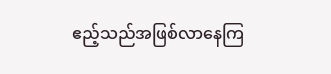ဧည့်သည်အဖြစ်လာနေကြ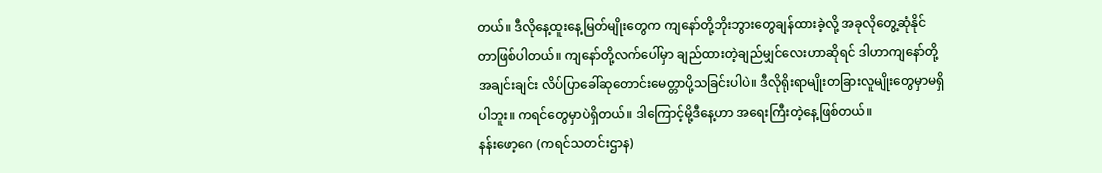တယ်။ ဒီလိုနေ့ထူးနေ့မြတ်မျိုးတွေက ကျနော်တို့ဘိုးဘွားတွေချန်ထားခဲ့လို့ အခုလိုတွေ့ဆုံနိုင်တာဖြစ်ပါတယ်။ ကျနော်တို့လက်ပေါ်မှာ ချည်ထားတဲ့ချည်မျှင်လေးဟာဆိုရင် ဒါဟာကျနော်တို့အချင်းချင်း လိပ်ပြာခေါ်ဆုတောင်းမေတ္တာပို့သခြင်းပါပဲ။ ဒီလိုရိုးရာမျိုးတခြားလူမျိုးတွေမှာမရှိပါဘူး။ ကရင်တွေမှာပဲရှိတယ်။ ဒါကြောင့်မို့ဒီနေ့ဟာ အရေးကြီးတဲ့နေ့ဖြစ်တယ်။
နန်းဖော့ဂေ (ကရင်သတင်းဌာန)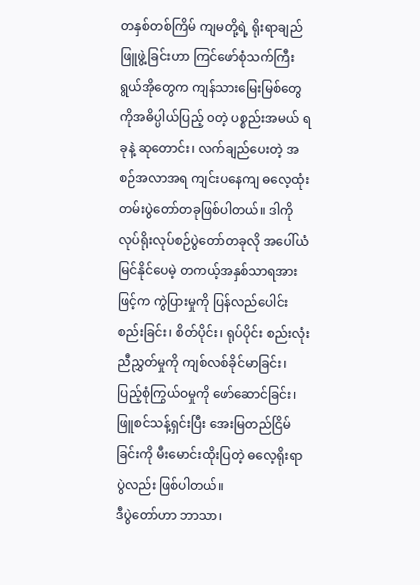တနှစ်တစ်ကြိမ် ကျမတို့ရဲ့ ရိုးရာချည်ဖြူဖွဲ့ခြင်းဟာ ကြင်ဖော်စုံသက်ကြီးရွယ်အိုတွေက ကျန်သားမြေးမြစ်တွေကိုအဓိပ္ပါယ်ပြည့် ၀တဲ့ ပစ္စည်းအမယ် ရခုနဲ့ ဆုတောင်း၊ လက်ချည်ပေးတဲ့ အစဉ်အလာအရ ကျင်းပနေကျ ဓလေ့ထုံးတမ်းပွဲတော်တခုဖြစ်ပါတယ်။ ဒါကို လုပ်ရိုးလုပ်စဉ်ပွဲတော်တခုလို အပေါ်ယံမြင်နိုင်ပေမဲ့ တကယ့်အနှစ်သာရအားဖြင့်က ကွဲပြားမှုကို ပြန်လည်ပေါင်းစည်းခြင်း၊ စိတ်ပိုင်း၊ ရုပ်ပိုင်း စည်းလုံးညီညွှတ်မှုကို ကျစ်လစ်ခိုင်မာခြင်း၊ ပြည့်စုံကြွယ်ဝမှုကို ဖော်ဆောင်ခြင်း၊ဖြူစင်သန့်ရှင်းပြီး အေးမြတည်ငြိမ်ခြင်းကို မီးမောင်းထိုးပြတဲ့ ဓလေ့ရိုးရာပွဲလည်း ဖြစ်ပါတယ်။
ဒီပွဲတော်ဟာ ဘာသာ၊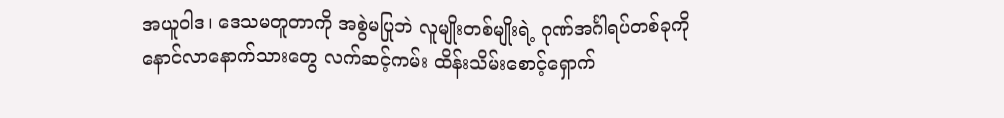အယူဝါဒ၊ ဒေသမတူတာကို အစွဲမပြုဘဲ လူမျိုးတစ်မျိုးရဲ့ ဂုဏ်အင်္ဂါရပ်တစ်ခုကို နောင်လာနောက်သားတွေ လက်ဆင့်ကမ်း ထိန်းသိမ်းစောင့်ရှောက်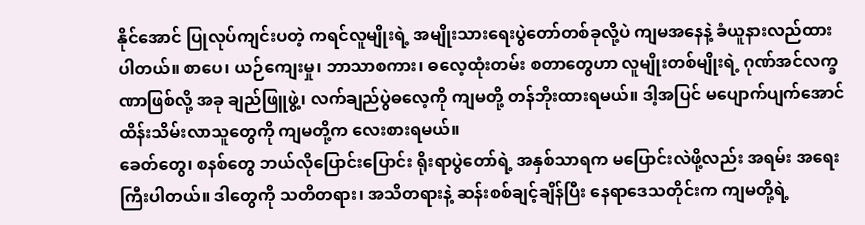နိုင်အောင် ပြုလုပ်ကျင်းပတဲ့ ကရင်လူမျိုးရဲ့ အမျိုးသားရေးပွဲတော်တစ်ခုလို့ပဲ ကျမအနေနဲ့ ခံယူနားလည်ထားပါတယ်။ စာပေ၊ ယဉ်ကျေးမှု၊ ဘာသာစကား၊ ဓလေ့ထုံးတမ်း စတာတွေဟာ လူမျိုးတစ်မျိုးရဲ့ ဂုဏ်အင်လက္ခဏာဖြစ်လို့ အခု ချည်ဖြူဖွဲ့၊ လက်ချည်ပွဲဓလေ့ကို ကျမတို့ တန်ဘိုးထားရမယ်။ ဒါ့အပြင် မပျောက်ပျက်အောင် ထိန်းသိမ်းလာသူတွေကို ကျမတို့က လေးစားရမယ်။
ခေတ်တွေ၊ စနစ်တွေ ဘယ်လိုပြောင်းပြောင်း ရိုးရာပွဲတော်ရဲ့ အနှစ်သာရက မပြောင်းလဲဖို့လည်း အရမ်း အရေးကြီးပါတယ်။ ဒါတွေကို သတိတရား၊ အသိတရားနဲ့ ဆန်းစစ်ချင့်ချိန်ပြီး နေရာဒေသတိုင်းက ကျမတို့ရဲ့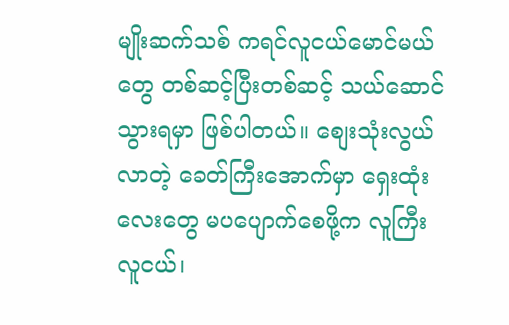မျိုးဆက်သစ် ကရင်လူငယ်မောင်မယ်တွေ တစ်ဆင့်ပြီးတစ်ဆင့် သယ်ဆောင်သွားရမှာ ဖြစ်ပါတယ်။ စျေးသုံးလွယ်လာတဲ့ ခေတ်ကြီးအောက်မှာ ရှေးထုံးလေးတွေ မပပျောက်စေဖို့က လူကြီးလူငယ်၊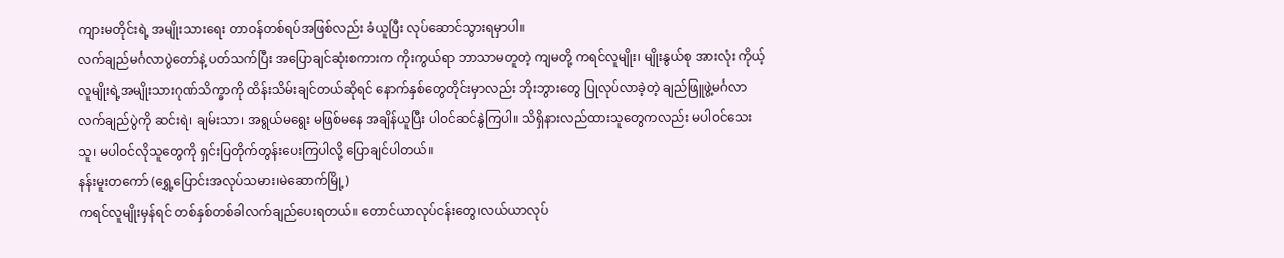ကျားမတိုင်းရဲ့ အမျိုးသားရေး တာဝန်တစ်ရပ်အဖြစ်လည်း ခံယူပြီး လုပ်ဆောင်သွားရမှာပါ။
လက်ချည်မင်္ဂလာပွဲတော်နဲ့ ပတ်သက်ပြီး အပြောချင်ဆုံးစကားက ကိုးကွယ်ရာ ဘာသာမတူတဲ့ ကျမတို့ ကရင်လူမျိုး၊ မျိုးနွယ်စု အားလုံး ကိုယ့်လူမျိုးရဲ့အမျိုးသားဂုဏ်သိက္ခာကို ထိန်းသိမ်းချင်တယ်ဆိုရင် နောက်နှစ်တွေတိုင်းမှာလည်း ဘိုးဘွားတွေ ပြုလုပ်လာခဲ့တဲ့ ချည်ဖြူဖွဲ့မင်္ဂလာ လက်ချည်ပွဲကို ဆင်းရဲ၊ ချမ်းသာ၊ အရွယ်မရွေး မဖြစ်မနေ အချိန်ယူပြီး ပါဝင်ဆင်နွဲကြပါ။ သိရှိနားလည်ထားသူတွေကလည်း မပါဝင်သေးသူ၊ မပါဝင်လိုသူတွေကို ရှင်းပြတိုက်တွန်းပေးကြပါလို့ ပြောချင်ပါတယ်။
နန်းမူးတကော် (ရွှေ့ပြောင်းအလုပ်သမား၊မဲဆောက်မြို့)
ကရင်လူမျိုးမှန်ရင် တစ်နှစ်တစ်ခါလက်ချည်ပေးရတယ်။ တောင်ယာလုပ်ငန်းတွေ၊လယ်ယာလုပ်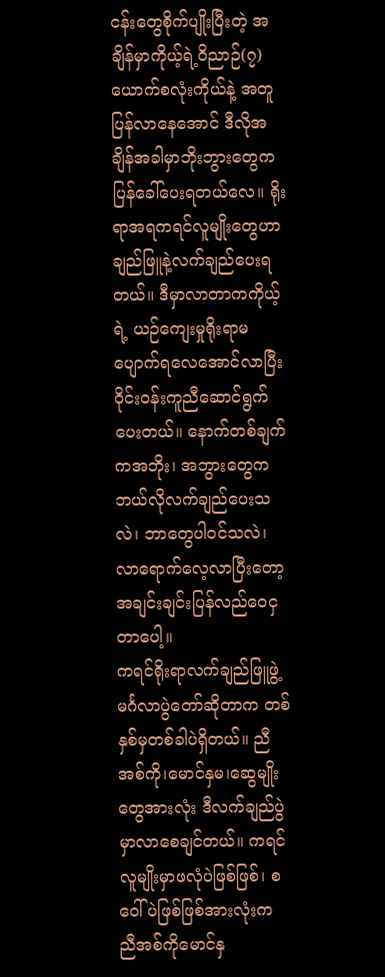ငန်းတွေစိုက်ပျိုးပြီးတဲ့ အချိန်မှာကိုယ့်ရဲ့ဝိညာဉ်(၇)ယောက်စလုံးကိုယ်နဲ့ အတူပြန်လာနေအောင် ဒီလိုအချိန်အခါမှာဘိုးဘွားတွေကပြန်ခေါ်ပေးရတယ်လေ။ ရိုးရာအရကရင်လူမျိုးတွေဟာ ချည်ဖြူနဲ့လက်ချည်ပေးရတယ်။ ဒီမှာလာတာကကိုယ့်ရဲ့ ယဉ်ကျေးမှုရိုးရာမပျောက်ရလေအောင်လာပြီး ဝိုင်းဝန်းကူညီဆောင်ရွက်ပေးတယ်။ နောက်တစ်ချက်ကအဘိုး၊ အဘွားတွေကဘယ်လိုလက်ချည်ပေးသလဲ၊ ဘာတွေပါဝင်သလဲ၊ လာရောက်လေ့လာပြီးတော့ အချင်းချင်းပြန်လည်ဝေငှတာပေါ့။
ကရင်ရိုးရာလက်ချည်ဖြူဖွဲ့ မင်္ဂလာပွဲတော်ဆိုတာက တစ်နှစ်မှတစ်ခါပဲရှိတယ်။ ညီအစ်ကို၊မောင်နှမ၊ဆွေမျိုးတွေအားလုံး ဒီလက်ချည်ပွဲမှာလာစေချင်တယ်။ ကရင်လူမျိုးမှာဖလုံပဲဖြစ်ဖြစ်၊ စဝေါ်ပဲဖြစ်ဖြစ်အားလုံးက ညီအစ်ကိုမောင်နှ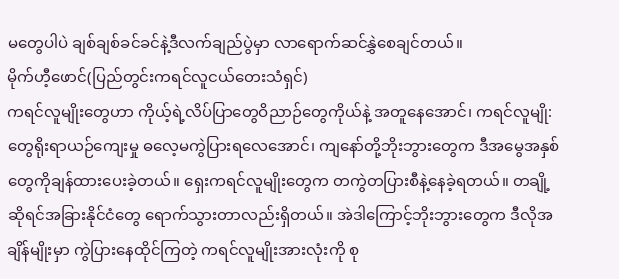မတွေပါပဲ ချစ်ချစ်ခင်ခင်နဲ့ဒီလက်ချည်ပွဲမှာ လာရောက်ဆင်နွှဲစေချင်တယ်။
မိုက်ဟီ့ဖောင်(ပြည်တွင်းကရင်လူငယ်တေးသံရှင်)
ကရင်လူမျိုးတွေဟာ ကိုယ့်ရဲ့လိပ်ပြာတွေဝိညာဉ်တွေကိုယ်နဲ့ အတူနေအောင်၊ ကရင်လူမျို:တွေရိုးရာယဉ်ကျေးမှု ဓလေ့မကွဲပြားရလေအောင်၊ ကျနော်တို့ဘိုးဘွားတွေက ဒီအမွေအနှစ်တွေကိုချန်ထားပေးခဲ့တယ်။ ရှေးကရင်လူမျိုးတွေက တကွဲတပြားစီနဲ့နေခဲ့ရတယ်။ တချို့ဆိုရင်အခြားနိုင်ငံတွေ ရောက်သွားတာလည်းရှိတယ်။ အဲဒါကြောင့်ဘိုးဘွားတွေက ဒီလိုအချိန်မျိုးမှာ ကွဲပြားနေထိုင်ကြတဲ့ ကရင်လူမျိုးအားလုံးကို စု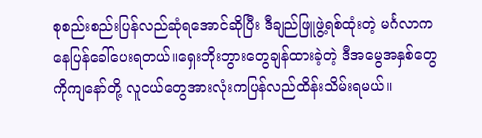စုစည်းစည်းပြန်လည်ဆုံရအောင်ဆိုပြီး ဒီချည်ဖြူဖွဲ့ရစ်ထုံးတဲ့ မင်္ဂလာကနေပြန်ခေါ်ပေးရတယ်။ရှေးဘိုးဘွားတွေချန်ထားခဲ့တဲ့ ဒီအမွေအနှစ်တွေကိုကျနော်တို့ လူငယ်တွေအားလုံးကပြန်လည်ထိန်းသိမ်းရမယ်။